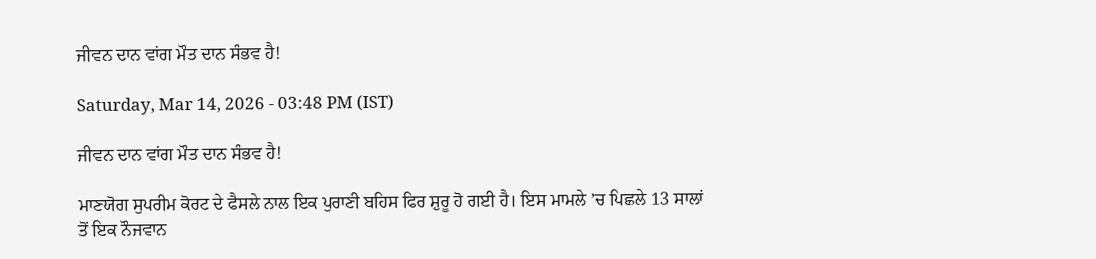ਜੀਵਨ ਦਾਨ ਵਾਂਗ ਮੌਤ ਦਾਨ ਸੰਭਵ ਹੈ!

Saturday, Mar 14, 2026 - 03:48 PM (IST)

ਜੀਵਨ ਦਾਨ ਵਾਂਗ ਮੌਤ ਦਾਨ ਸੰਭਵ ਹੈ!

ਮਾਣਯੋਗ ਸੁਪਰੀਮ ਕੋਰਟ ਦੇ ਫੈਸਲੇ ਨਾਲ ਇਕ ਪੁਰਾਣੀ ਬਹਿਸ ਫਿਰ ਸ਼ੁਰੂ ਹੋ ਗਈ ਹੈ। ਇਸ ਮਾਮਲੇ ’ਚ ਪਿਛਲੇ 13 ਸਾਲਾਂ ਤੋਂ ਇਕ ਨੌਜਵਾਨ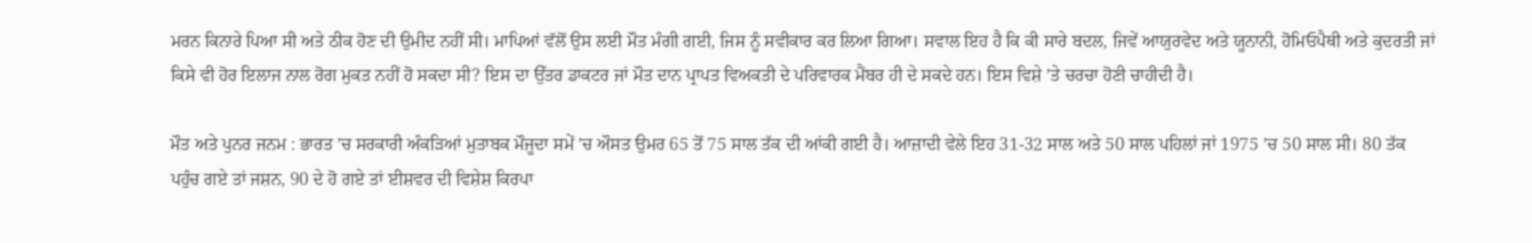ਮਰਨ ਕਿਨਾਰੇ ਪਿਆ ਸੀ ਅਤੇ ਠੀਕ ਹੋਣ ਦੀ ਉਮੀਦ ਨਹੀਂ ਸੀ। ਮਾਪਿਆਂ ਵੱਲੋਂ ਉਸ ਲਈ ਮੌਤ ਮੰਗੀ ਗਈ, ਜਿਸ ਨੂੰ ਸਵੀਕਾਰ ਕਰ ਲਿਆ ਗਿਆ। ਸਵਾਲ ਇਹ ਹੈ ਕਿ ਕੀ ਸਾਰੇ ਬਦਲ, ਜਿਵੇਂ ਆਯੁਰਵੇਦ ਅਤੇ ਯੂਨਾਨੀ, ਹੋਮਿਓਪੈਥੀ ਅਤੇ ਕੁਦਰਤੀ ਜਾਂ ਕਿਸੇ ਵੀ ਹੋਰ ਇਲਾਜ ਨਾਲ ਰੋਗ ਮੁਕਤ ਨਹੀਂ ਹੋ ਸਕਦਾ ਸੀ? ਇਸ ਦਾ ਉੱਤਰ ਡਾਕਟਰ ਜਾਂ ਮੌਤ ਦਾਨ ਪ੍ਰਾਪਤ ਵਿਅਕਤੀ ਦੇ ਪਰਿਵਾਰਕ ਮੈਂਬਰ ਹੀ ਦੇ ਸਕਦੇ ਹਨ। ਇਸ ਵਿਸ਼ੇ ’ਤੇ ਚਰਚਾ ਹੋਣੀ ਚਾਹੀਦੀ ਹੈ।

ਮੌਤ ਅਤੇ ਪੁਨਰ ਜਨਮ : ਭਾਰਤ ’ਚ ਸਰਕਾਰੀ ਅੰਕੜਿਆਂ ਮੁਤਾਬਕ ਮੌਜੂਦਾ ਸਮੇਂ ’ਚ ਔਸਤ ਉਮਰ 65 ਤੋਂ 75 ਸਾਲ ਤੱਕ ਦੀ ਆਂਕੀ ਗਈ ਹੈ। ਆਜ਼ਾਦੀ ਵੇਲੇ ਇਹ 31-32 ਸਾਲ ਅਤੇ 50 ਸਾਲ ਪਹਿਲਾਂ ਜਾਂ 1975 ’ਚ 50 ਸਾਲ ਸੀ। 80 ਤੱਕ ਪਹੁੰਚ ਗਏ ਤਾਂ ਜਸ਼ਨ, 90 ਦੇ ਹੋ ਗਏ ਤਾਂ ਈਸ਼ਵਰ ਦੀ ਵਿਸ਼ੇਸ਼ ਕਿਰਪਾ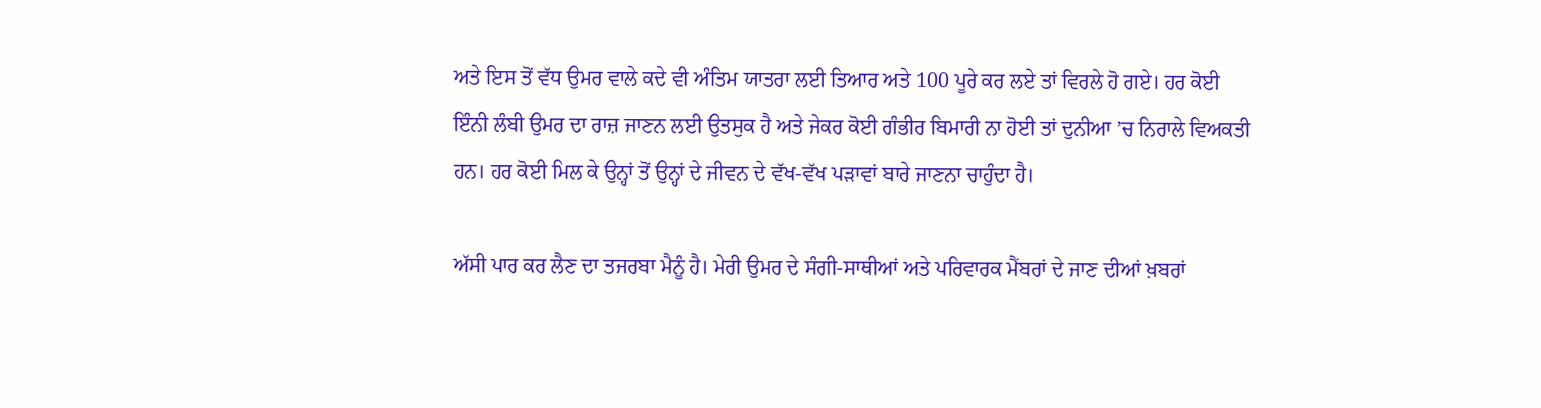ਅਤੇ ਇਸ ਤੋਂ ਵੱਧ ਉਮਰ ਵਾਲੇ ਕਦੇ ਵੀ ਅੰਤਿਮ ਯਾਤਰਾ ਲਈ ਤਿਆਰ ਅਤੇ 100 ਪੂਰੇ ਕਰ ਲਏ ਤਾਂ ਵਿਰਲੇ ਹੋ ਗਏ। ਹਰ ਕੋਈ ਇੰਨੀ ਲੰਬੀ ਉਮਰ ਦਾ ਰਾਜ਼ ਜਾਣਨ ਲਈ ਉਤਸੁਕ ਹੈ ਅਤੇ ਜੇਕਰ ਕੋਈ ਗੰਭੀਰ ਬਿਮਾਰੀ ਨਾ ਹੋਈ ਤਾਂ ਦੁਨੀਆ ’ਚ ਨਿਰਾਲੇ ਵਿਅਕਤੀ ਹਨ। ਹਰ ਕੋਈ ਮਿਲ ਕੇ ਉਨ੍ਹਾਂ ਤੋਂ ਉਨ੍ਹਾਂ ਦੇ ਜੀਵਨ ਦੇ ਵੱਖ-ਵੱਖ ਪੜਾਵਾਂ ਬਾਰੇ ਜਾਣਨਾ ਚਾਹੁੰਦਾ ਹੈ।

ਅੱਸੀ ਪਾਰ ਕਰ ਲੈਣ ਦਾ ਤਜਰਬਾ ਮੈਨੂੰ ਹੈ। ਮੇਰੀ ਉਮਰ ਦੇ ਸੰਗੀ-ਸਾਥੀਆਂ ਅਤੇ ਪਰਿਵਾਰਕ ਮੈਂਬਰਾਂ ਦੇ ਜਾਣ ਦੀਆਂ ਖ਼ਬਰਾਂ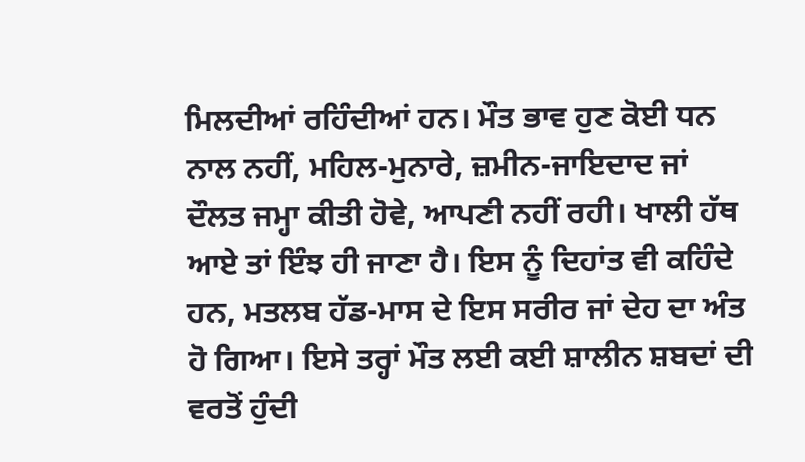ਮਿਲਦੀਆਂ ਰਹਿੰਦੀਆਂ ਹਨ। ਮੌਤ ਭਾਵ ਹੁਣ ਕੋਈ ਧਨ ਨਾਲ ਨਹੀਂ, ਮਹਿਲ-ਮੁਨਾਰੇ, ਜ਼ਮੀਨ-ਜਾਇਦਾਦ ਜਾਂ ਦੌਲਤ ਜਮ੍ਹਾ ਕੀਤੀ ਹੋਵੇ, ਆਪਣੀ ਨਹੀਂ ਰਹੀ। ਖਾਲੀ ਹੱਥ ਆਏ ਤਾਂ ਇੰਝ ਹੀ ਜਾਣਾ ਹੈ। ਇਸ ਨੂੰ ਦਿਹਾਂਤ ਵੀ ਕਹਿੰਦੇ ਹਨ, ਮਤਲਬ ਹੱਡ-ਮਾਸ ਦੇ ਇਸ ਸਰੀਰ ਜਾਂ ਦੇਹ ਦਾ ਅੰਤ ਹੋ ਗਿਆ। ਇਸੇ ਤਰ੍ਹਾਂ ਮੌਤ ਲਈ ਕਈ ਸ਼ਾਲੀਨ ਸ਼ਬਦਾਂ ਦੀ ਵਰਤੋਂ ਹੁੰਦੀ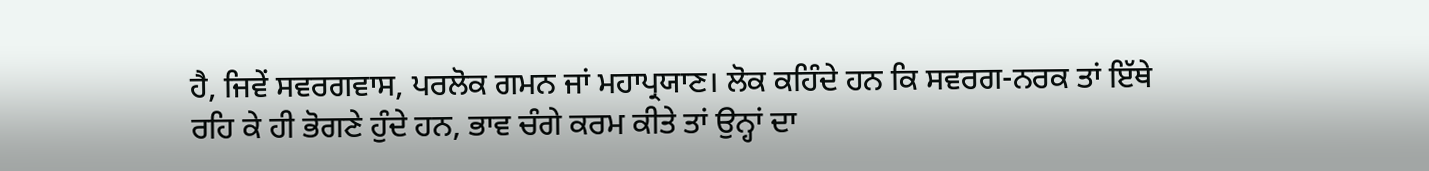ਹੈ, ਜਿਵੇਂ ਸਵਰਗਵਾਸ, ਪਰਲੋਕ ਗਮਨ ਜਾਂ ਮਹਾਪ੍ਰਯਾਣ। ਲੋਕ ਕਹਿੰਦੇ ਹਨ ਕਿ ਸਵਰਗ-ਨਰਕ ਤਾਂ ਇੱਥੇ ਰਹਿ ਕੇ ਹੀ ਭੋਗਣੇ ਹੁੰਦੇ ਹਨ, ਭਾਵ ਚੰਗੇ ਕਰਮ ਕੀਤੇ ਤਾਂ ਉਨ੍ਹਾਂ ਦਾ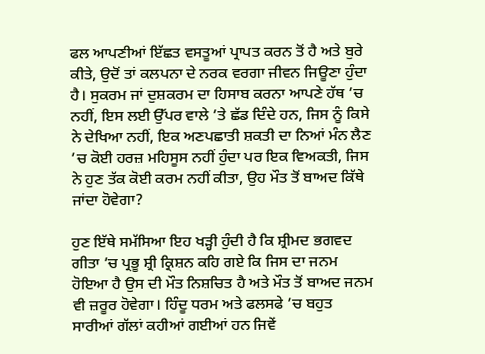ਫਲ ਆਪਣੀਆਂ ਇੱਛਤ ਵਸਤੂਆਂ ਪ੍ਰਾਪਤ ਕਰਨ ਤੋਂ ਹੈ ਅਤੇ ਬੁਰੇ ਕੀਤੇ, ਉਦੋਂ ਤਾਂ ਕਲਪਨਾ ਦੇ ਨਰਕ ਵਰਗਾ ਜੀਵਨ ਜਿਊਣਾ ਹੁੰਦਾ ਹੈ। ਸੁਕਰਮ ਜਾਂ ਦੁਸ਼ਕਰਮ ਦਾ ਹਿਸਾਬ ਕਰਨਾ ਆਪਣੇ ਹੱਥ ’ਚ ਨਹੀਂ, ਇਸ ਲਈ ਉੱਪਰ ਵਾਲੇ ’ਤੇ ਛੱਡ ਦਿੰਦੇ ਹਨ, ਜਿਸ ਨੂੰ ਕਿਸੇ ਨੇ ਦੇਖਿਆ ਨਹੀਂ, ਇਕ ਅਣਪਛਾਤੀ ਸ਼ਕਤੀ ਦਾ ਨਿਆਂ ਮੰਨ ਲੈਣ ’ਚ ਕੋਈ ਹਰਜ਼ ਮਹਿਸੂਸ ਨਹੀਂ ਹੁੰਦਾ ਪਰ ਇਕ ਵਿਅਕਤੀ, ਜਿਸ ਨੇ ਹੁਣ ਤੱਕ ਕੋਈ ਕਰਮ ਨਹੀਂ ਕੀਤਾ, ਉਹ ਮੌਤ ਤੋਂ ਬਾਅਦ ਕਿੱਥੇ ਜਾਂਦਾ ਹੋਵੇਗਾ?

ਹੁਣ ਇੱਥੇ ਸਮੱਸਿਆ ਇਹ ਖੜ੍ਹੀ ਹੁੰਦੀ ਹੈ ਕਿ ਸ਼੍ਰੀਮਦ ਭਗਵਦ ਗੀਤਾ ’ਚ ਪ੍ਰਭੂ ਸ਼੍ਰੀ ਕ੍ਰਿਸ਼ਨ ਕਹਿ ਗਏ ਕਿ ਜਿਸ ਦਾ ਜਨਮ ਹੋਇਆ ਹੈ ਉਸ ਦੀ ਮੌਤ ਨਿਸ਼ਚਿਤ ਹੈ ਅਤੇ ਮੌਤ ਤੋਂ ਬਾਅਦ ਜਨਮ ਵੀ ਜ਼ਰੂਰ ਹੋਵੇਗਾ। ਹਿੰਦੂ ਧਰਮ ਅਤੇ ਫਲਸਫੇ ’ਚ ਬਹੁਤ ਸਾਰੀਆਂ ਗੱਲਾਂ ਕਹੀਆਂ ਗਈਆਂ ਹਨ ਜਿਵੇਂ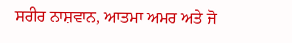ਸਰੀਰ ਨਾਸ਼ਵਾਨ, ਆਤਮਾ ਅਮਰ ਅਤੇ ਜੋ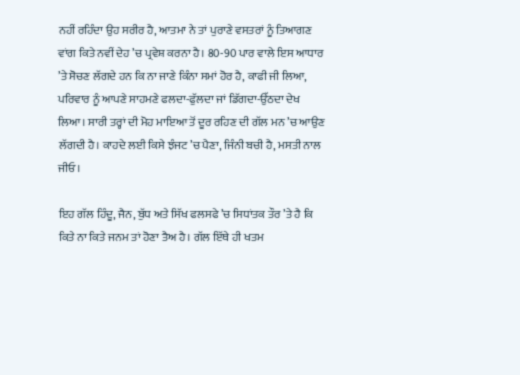ਨਹੀਂ ਰਹਿੰਦਾ ਉਹ ਸਰੀਰ ਹੈ, ਆਤਮਾ ਨੇ ਤਾਂ ਪੁਰਾਣੇ ਵਸਤਰਾਂ ਨੂੰ ਤਿਆਗਣ ਵਾਂਗ ਕਿਤੇ ਨਵੀਂ ਦੇਹ ’ਚ ਪ੍ਰਵੇਸ਼ ਕਰਨਾ ਹੈ। 80-90 ਪਾਰ ਵਾਲੇ ਇਸ ਆਧਾਰ ’ਤੇ ਸੋਚਣ ਲੱਗਦੇ ਹਨ ਕਿ ਨਾ ਜਾਣੇ ਕਿੰਨਾ ਸਮਾਂ ਹੋਰ ਹੈ, ਕਾਫੀ ਜੀ ਲਿਆ, ਪਰਿਵਾਰ ਨੂੰ ਆਪਣੇ ਸਾਹਮਣੇ ਫਲਦਾ-ਫੁੱਲਦਾ ਜਾਂ ਡਿੱਗਦਾ-ਉੱਠਦਾ ਦੇਖ ਲਿਆ। ਸਾਰੀ ਤਰ੍ਹਾਂ ਦੀ ਮੋਹ ਮਾਇਆ ਤੋਂ ਦੂਰ ਰਹਿਣ ਦੀ ਗੱਲ ਮਨ ’ਚ ਆਉਣ ਲੱਗਦੀ ਹੈ। ਕਾਹਦੇ ਲਈ ਕਿਸੇ ਝੰਜਟ ’ਚ ਪੈਣਾ, ਜਿੰਨੀ ਬਚੀ ਹੈ, ਮਸਤੀ ਨਾਲ ਜੀਓ।

ਇਹ ਗੱਲ ਹਿੰਦੂ, ਜੈਨ, ਬੁੱਧ ਅਤੇ ਸਿੱਖ ਫਲਸਫੇ ’ਚ ਸਿਧਾਂਤਕ ਤੌਰ ’ਤੇ ਹੈ ਕਿ ਕਿਤੇ ਨਾ ਕਿਤੇ ਜਨਮ ਤਾਂ ਹੋਣਾ ਤੈਅ ਹੈ। ਗੱਲ ਇੱਥੇ ਹੀ ਖਤਮ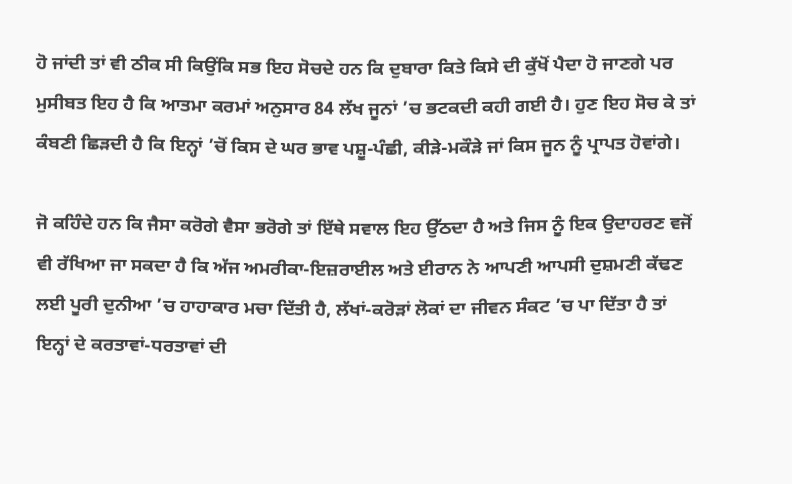ਹੋ ਜਾਂਦੀ ਤਾਂ ਵੀ ਠੀਕ ਸੀ ਕਿਉਂਕਿ ਸਭ ਇਹ ਸੋਚਦੇ ਹਨ ਕਿ ਦੁਬਾਰਾ ਕਿਤੇ ਕਿਸੇ ਦੀ ਕੁੱਖੋਂ ਪੈਦਾ ਹੋ ਜਾਣਗੇ ਪਰ ਮੁਸੀਬਤ ਇਹ ਹੈ ਕਿ ਆਤਮਾ ਕਰਮਾਂ ਅਨੁਸਾਰ 84 ਲੱਖ ਜੂਨਾਂ ’ਚ ਭਟਕਦੀ ਕਹੀ ਗਈ ਹੈ। ਹੁਣ ਇਹ ਸੋਚ ਕੇ ਤਾਂ ਕੰਬਣੀ ਛਿੜਦੀ ਹੈ ਕਿ ਇਨ੍ਹਾਂ ’ਚੋਂ ਕਿਸ ਦੇ ਘਰ ਭਾਵ ਪਸ਼ੂ-ਪੰਛੀ, ਕੀੜੇ-ਮਕੌੜੇ ਜਾਂ ਕਿਸ ਜੂਨ ਨੂੰ ਪ੍ਰਾਪਤ ਹੋਵਾਂਗੇ।

ਜੋ ਕਹਿੰਦੇ ਹਨ ਕਿ ਜੈਸਾ ਕਰੋਗੇ ਵੈਸਾ ਭਰੋਗੇ ਤਾਂ ਇੱਥੇ ਸਵਾਲ ਇਹ ਉੱਠਦਾ ਹੈ ਅਤੇ ਜਿਸ ਨੂੰ ਇਕ ਉਦਾਹਰਣ ਵਜੋਂ ਵੀ ਰੱਖਿਆ ਜਾ ਸਕਦਾ ਹੈ ਕਿ ਅੱਜ ਅਮਰੀਕਾ-ਇਜ਼ਰਾਈਲ ਅਤੇ ਈਰਾਨ ਨੇ ਆਪਣੀ ਆਪਸੀ ਦੁਸ਼ਮਣੀ ਕੱਢਣ ਲਈ ਪੂਰੀ ਦੁਨੀਆ ’ਚ ਹਾਹਾਕਾਰ ਮਚਾ ਦਿੱਤੀ ਹੈ, ਲੱਖਾਂ-ਕਰੋੜਾਂ ਲੋਕਾਂ ਦਾ ਜੀਵਨ ਸੰਕਟ ’ਚ ਪਾ ਦਿੱਤਾ ਹੈ ਤਾਂ ਇਨ੍ਹਾਂ ਦੇ ਕਰਤਾਵਾਂ-ਧਰਤਾਵਾਂ ਦੀ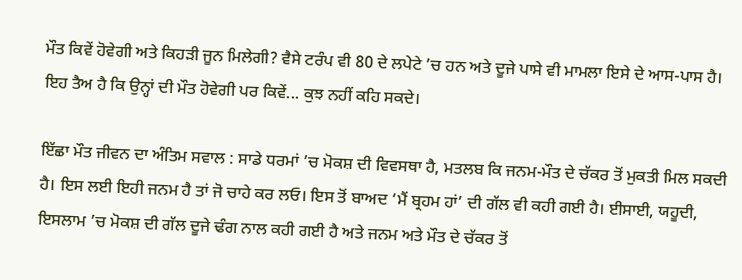ਮੌਤ ਕਿਵੇਂ ਹੋਵੇਗੀ ਅਤੇ ਕਿਹੜੀ ਜੂਨ ਮਿਲੇਗੀ? ਵੈਸੇ ਟਰੰਪ ਵੀ 80 ਦੇ ਲਪੇਟੇ ’ਚ ਹਨ ਅਤੇ ਦੂਜੇ ਪਾਸੇ ਵੀ ਮਾਮਲਾ ਇਸੇ ਦੇ ਆਸ-ਪਾਸ ਹੈ। ਇਹ ਤੈਅ ਹੈ ਕਿ ਉਨ੍ਹਾਂ ਦੀ ਮੌਤ ਹੋਵੇਗੀ ਪਰ ਕਿਵੇਂ... ਕੁਝ ਨਹੀਂ ਕਹਿ ਸਕਦੇ।

ਇੱਛਾ ਮੌਤ ਜੀਵਨ ਦਾ ਅੰਤਿਮ ਸਵਾਲ : ਸਾਡੇ ਧਰਮਾਂ ’ਚ ਮੋਕਸ਼ ਦੀ ਵਿਵਸਥਾ ਹੈ, ਮਤਲਬ ਕਿ ਜਨਮ-ਮੌਤ ਦੇ ਚੱਕਰ ਤੋਂ ਮੁਕਤੀ ਮਿਲ ਸਕਦੀ ਹੈ। ਇਸ ਲਈ ਇਹੀ ਜਨਮ ਹੈ ਤਾਂ ਜੋ ਚਾਹੇ ਕਰ ਲਓ। ਇਸ ਤੋਂ ਬਾਅਦ ‘ਮੈਂ ਬ੍ਰਹਮ ਹਾਂ’ ਦੀ ਗੱਲ ਵੀ ਕਹੀ ਗਈ ਹੈ। ਈਸਾਈ, ਯਹੂਦੀ, ਇਸਲਾਮ ’ਚ ਮੋਕਸ਼ ਦੀ ਗੱਲ ਦੂਜੇ ਢੰਗ ਨਾਲ ਕਹੀ ਗਈ ਹੈ ਅਤੇ ਜਨਮ ਅਤੇ ਮੌਤ ਦੇ ਚੱਕਰ ਤੋਂ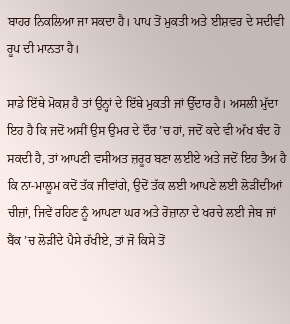ਬਾਹਰ ਨਿਕਲਿਆ ਜਾ ਸਕਦਾ ਹੈ। ਪਾਪ ਤੋਂ ਮੁਕਤੀ ਅਤੇ ਈਸ਼ਵਰ ਦੇ ਸਦੀਵੀ ਰੂਪ ਦੀ ਮਾਨਤਾ ਹੈ।

ਸਾਡੇ ਇੱਥੇ ਮੋਕਸ਼ ਹੈ ਤਾਂ ਉਨ੍ਹਾਂ ਦੇ ਇੱਥੇ ਮੁਕਤੀ ਜਾਂ ਉੱਦਾਰ ਹੈ। ਅਸਲੀ ਮੁੱਦਾ ਇਹ ਹੈ ਕਿ ਜਦੋਂ ਅਸੀਂ ਉਸ ਉਮਰ ਦੇ ਦੌਰ ’ਚ ਹਾਂ, ਜਦੋਂ ਕਦੇ ਵੀ ਅੱਖ ਬੰਦ ਹੋ ਸਕਦੀ ਹੈ, ਤਾਂ ਆਪਣੀ ਵਸੀਅਤ ਜ਼ਰੂਰ ਬਣਾ ਲਈਏ ਅਤੇ ਜਦੋਂ ਇਹ ਤੈਅ ਹੈ ਕਿ ਨਾ-ਮਾਲੂਮ ਕਦੋਂ ਤੱਕ ਜੀਵਾਂਗੇ, ਉਦੋਂ ਤੱਕ ਲਈ ਆਪਣੇ ਲਈ ਲੋੜੀਂਦੀਆਂ ਚੀਜ਼ਾਂ, ਜਿਵੇਂ ਰਹਿਣ ਨੂੰ ਆਪਣਾ ਘਰ ਅਤੇ ਰੋਜ਼ਾਨਾ ਦੇ ਖਰਚੇ ਲਈ ਜੇਬ ਜਾਂ ਬੈਂਕ ’ਚ ਲੋੜੀਂਦੇ ਪੈਸੇ ਰੱਖੀਏ, ਤਾਂ ਜੋ ਕਿਸੇ ਤੋਂ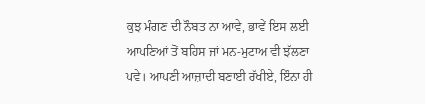ਕੁਝ ਮੰਗਣ ਦੀ ਨੌਬਤ ਨਾ ਆਵੇ, ਭਾਵੇਂ ਇਸ ਲਈ ਆਪਣਿਆਂ ਤੋਂ ਬਹਿਸ ਜਾਂ ਮਨ-ਮੁਟਾਅ ਵੀ ਝੱਲਣਾ ਪਵੇ। ਆਪਣੀ ਆਜ਼ਾਦੀ ਬਣਾਈ ਰੱਖੀਏ, ਇੰਨਾ ਹੀ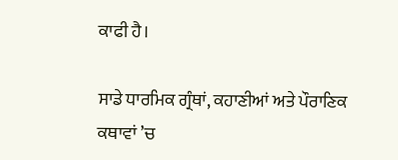ਕਾਫੀ ਹੈ।

ਸਾਡੇ ਧਾਰਮਿਕ ਗ੍ਰੰਥਾਂ, ਕਹਾਣੀਆਂ ਅਤੇ ਪੌਰਾਣਿਕ ਕਥਾਵਾਂ ’ਚ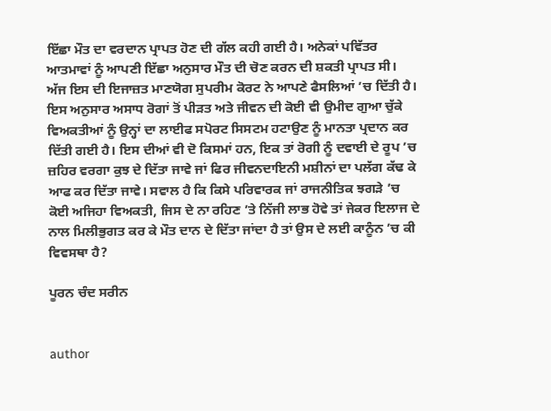ਇੱਛਾ ਮੌਤ ਦਾ ਵਰਦਾਨ ਪ੍ਰਾਪਤ ਹੋਣ ਦੀ ਗੱਲ ਕਹੀ ਗਈ ਹੈ। ਅਨੇਕਾਂ ਪਵਿੱਤਰ ਆਤਮਾਵਾਂ ਨੂੰ ਆਪਣੀ ਇੱਛਾ ਅਨੁਸਾਰ ਮੌਤ ਦੀ ਚੋਣ ਕਰਨ ਦੀ ਸ਼ਕਤੀ ਪ੍ਰਾਪਤ ਸੀ। ਅੱਜ ਇਸ ਦੀ ਇਜਾਜ਼ਤ ਮਾਣਯੋਗ ਸੁਪਰੀਮ ਕੋਰਟ ਨੇ ਆਪਣੇ ਫੈਸਲਿਆਂ ’ਚ ਦਿੱਤੀ ਹੈ। ਇਸ ਅਨੁਸਾਰ ਅਸਾਧ ਰੋਗਾਂ ਤੋਂ ਪੀੜਤ ਅਤੇ ਜੀਵਨ ਦੀ ਕੋਈ ਵੀ ਉਮੀਦ ਗੁਆ ਚੁੱਕੇ ਵਿਅਕਤੀਆਂ ਨੂੰ ਉਨ੍ਹਾਂ ਦਾ ਲਾਈਫ ਸਪੋਰਟ ਸਿਸਟਮ ਹਟਾਉਣ ਨੂੰ ਮਾਨਤਾ ਪ੍ਰਦਾਨ ਕਰ ਦਿੱਤੀ ਗਈ ਹੈ। ਇਸ ਦੀਆਂ ਵੀ ਦੋ ਕਿਸਮਾਂ ਹਨ, ਇਕ ਤਾਂ ਰੋਗੀ ਨੂੰ ਦਵਾਈ ਦੇ ਰੂਪ ’ਚ ਜ਼ਹਿਰ ਵਰਗਾ ਕੁਝ ਦੇ ਦਿੱਤਾ ਜਾਵੇ ਜਾਂ ਫਿਰ ਜੀਵਨਦਾਇਨੀ ਮਸ਼ੀਨਾਂ ਦਾ ਪਲੱਗ ਕੱਢ ਕੇ ਆਫ ਕਰ ਦਿੱਤਾ ਜਾਵੇ। ਸਵਾਲ ਹੈ ਕਿ ਕਿਸੇ ਪਰਿਵਾਰਕ ਜਾਂ ਰਾਜਨੀਤਿਕ ਝਗੜੇ ’ਚ ਕੋਈ ਅਜਿਹਾ ਵਿਅਕਤੀ, ਜਿਸ ਦੇ ਨਾ ਰਹਿਣ ’ਤੇ ਨਿੱਜੀ ਲਾਭ ਹੋਵੇ ਤਾਂ ਜੇਕਰ ਇਲਾਜ ਦੇ ਨਾਲ ਮਿਲੀਭੁਗਤ ਕਰ ਕੇ ਮੌਤ ਦਾਨ ਦੇ ਦਿੱਤਾ ਜਾਂਦਾ ਹੈ ਤਾਂ ਉਸ ਦੇ ਲਈ ਕਾਨੂੰਨ ’ਚ ਕੀ ਵਿਵਸਥਾ ਹੈ?

ਪੂਰਨ ਚੰਦ ਸਰੀਨ


author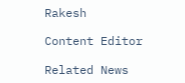Rakesh

Content Editor

Related News